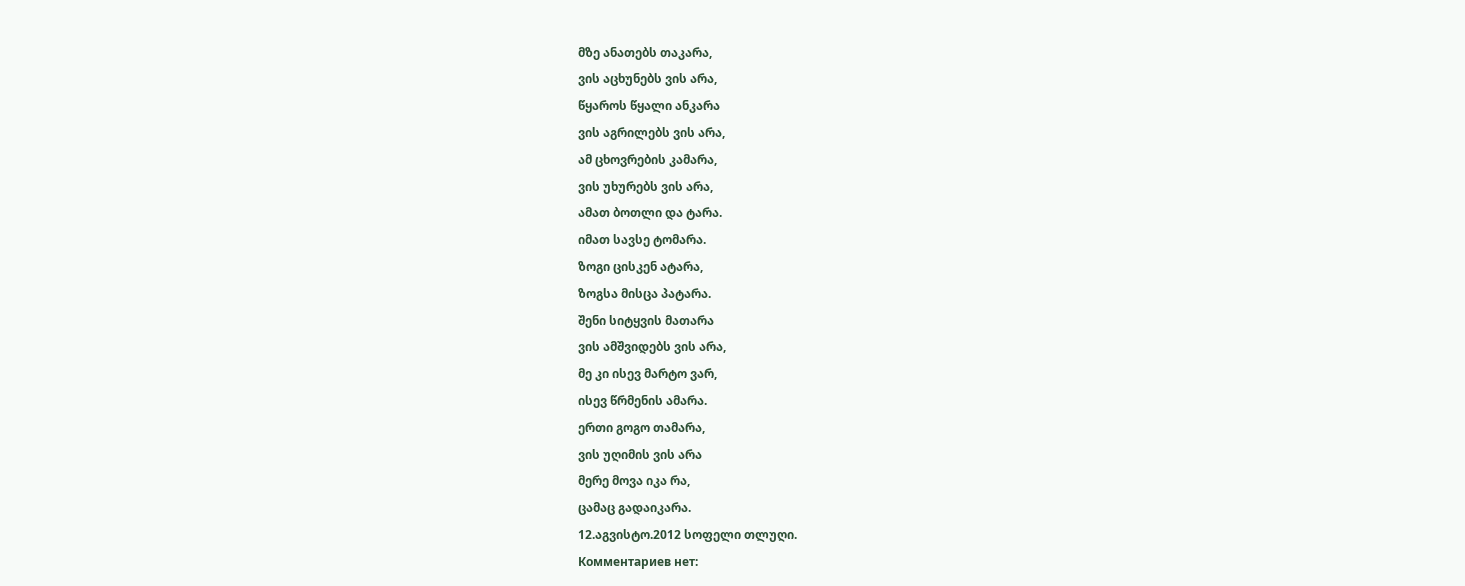მზე ანათებს თაკარა,
ვის აცხუნებს ვის არა,
წყაროს წყალი ანკარა
ვის აგრილებს ვის არა,
ამ ცხოვრების კამარა,
ვის უხურებს ვის არა,
ამათ ბოთლი და ტარა.
იმათ სავსე ტომარა.
ზოგი ცისკენ ატარა,
ზოგსა მისცა პატარა.
შენი სიტყვის მათარა
ვის ამშვიდებს ვის არა,
მე კი ისევ მარტო ვარ,
ისევ წრმენის ამარა.
ერთი გოგო თამარა,
ვის უღიმის ვის არა
მერე მოვა იკა რა,
ცამაც გადაიკარა.
12.აგვისტო.2012 სოფელი თლუღი.
Комментариев нет: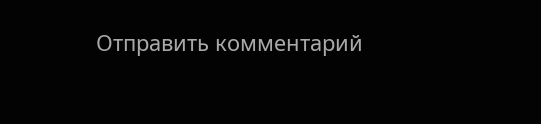Отправить комментарий